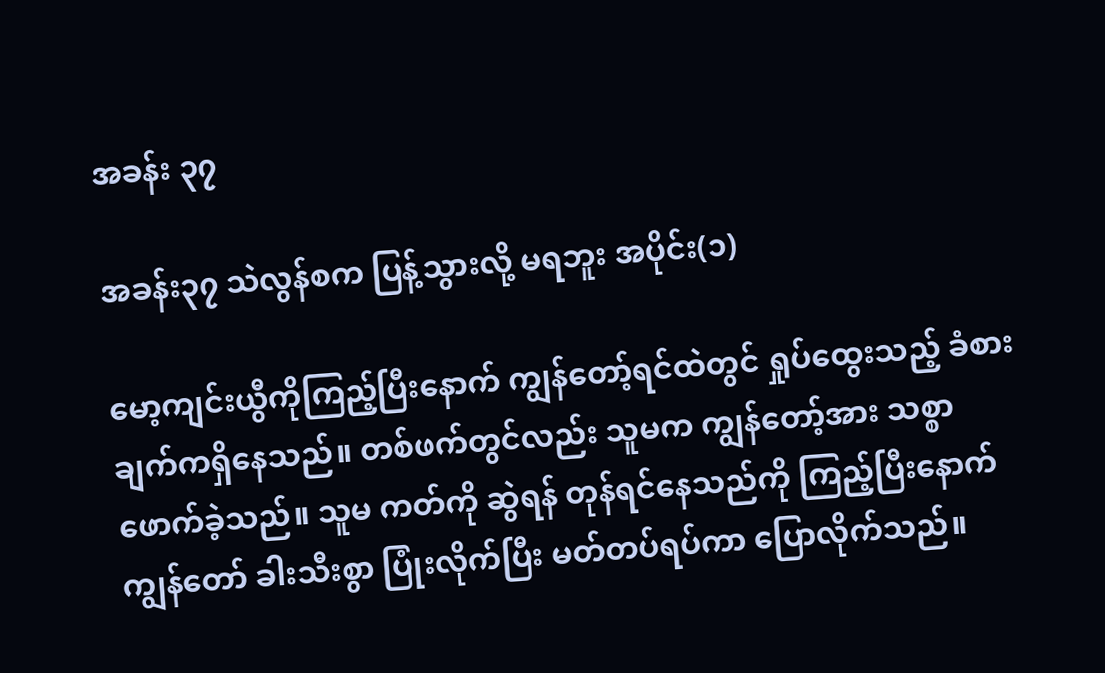အခန်း ၃၇

အခန်း၃၇ သဲလွန်စက ပြန့်သွားလို့ မရဘူး အပိုင်း(၁)

မော့ကျင်းယွီကိုကြည့်ပြီးနောက် ကျွန်တော့်ရင်ထဲတွင် ရှုပ်ထွေးသည့် ခံစားချက်ကရှိနေသည်။ တစ်ဖက်တွင်လည်း သူမက ကျွန်တော့်အား သစ္စာဖောက်ခဲ့သည်။ သူမ ကတ်ကို ဆွဲရန် တုန်ရင်နေသည်ကို ကြည့်ပြီးနောက် ကျွန်တော် ခါးသီးစွာ ပြုံးလိုက်ပြီး မတ်တပ်ရပ်ကာ ပြောလိုက်သည်။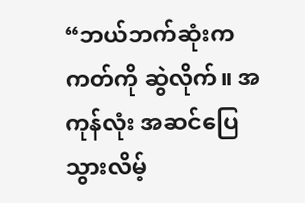“ဘယ်ဘက်ဆုံးက ကတ်ကို ဆွဲလိုက်။ အကုန်လုံး အဆင်ပြေသွားလိမ့်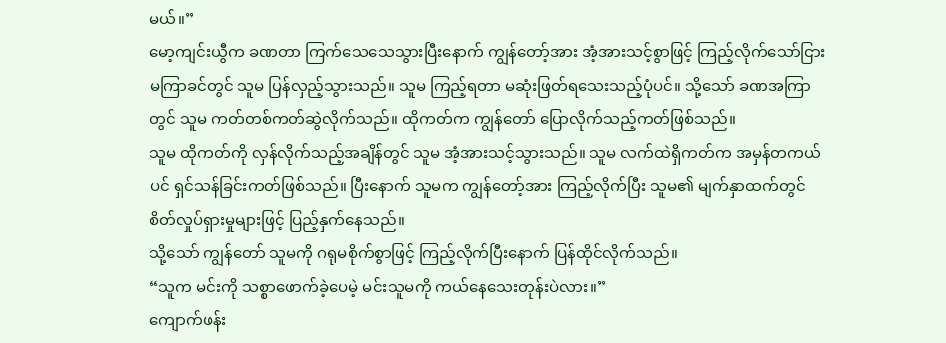မယ်။”
မော့ကျင်းယွီက ခဏတာ ကြက်သေသေသွားပြီးနောက် ကျွန်တော့်အား အံ့အားသင့်စွာဖြင့် ကြည့်လိုက်သော်ငြား မကြာခင်တွင် သူမ ပြန်လှည့်သွားသည်။ သူမ ကြည့်ရတာ မဆုံးဖြတ်ရသေးသည့်ပုံပင်။ သို့သော် ခဏအကြာတွင် သူမ ကတ်တစ်ကတ်ဆွဲလိုက်သည်။ ထိုကတ်က ကျွန်တော် ပြောလိုက်သည့်ကတ်ဖြစ်သည်။
သူမ ထိုကတ်ကို လှန်လိုက်သည့်အချိန်တွင် သူမ အံ့အားသင့်သွားသည်။ သူမ လက်ထဲရှိကတ်က အမှန်တကယ်ပင် ရှင်သန်ခြင်းကတ်ဖြစ်သည်။ ပြီးနောက် သူမက ကျွန်တော့်အား ကြည့်လိုက်ပြီး သူမ၏ မျက်နှာထက်တွင် စိတ်လှုပ်ရှားမှုများဖြင့် ပြည့်နှက်နေသည်။
သို့သော် ကျွန်တော် သူမကို ဂရုမစိုက်စွာဖြင့် ကြည့်လိုက်ပြီးနောက် ပြန်ထိုင်လိုက်သည်။
“သူက မင်းကို သစ္စာဖောက်ခဲ့ပေမဲ့ မင်းသူမကို ကယ်နေသေးတုန်းပဲလား။”
ကျောက်ဖန်း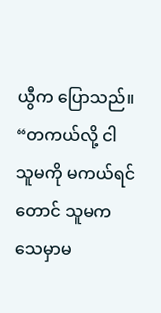ယွီက ပြောသည်။
“တကယ်လို့ ငါ သူမကို မကယ်ရင်တောင် သူမက သေမှာမ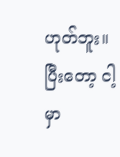ဟုတ်ဘူး။ ပြီးတော့ ငါ့မှာ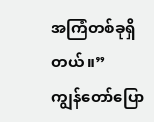အကြံတစ်ခုရှိတယ်။”
ကျွန်တော်ပြော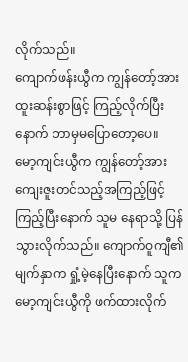လိုက်သည်။
ကျောက်ဖန်းယွီက ကျွန်တော့်အား ထူးဆန်းစွာဖြင့် ကြည့်လိုက်ပြီးနောက် ဘာမှမပြောတော့ပေ။
မော့ကျင်းယွီက ကျွန်တော့်အား ကျေးဇူးတင်သည့်အကြည့်ဖြင့် ကြည့်ပြီးနောက် သူမ နေရာသို့ ပြန်သွားလိုက်သည်။ ကျောက်ဝူကျီ၏ မျက်နှာက ရှုံ့မဲ့နေပြီးနောက် သူက မော့ကျင်းယွီကို ဖက်ထားလိုက်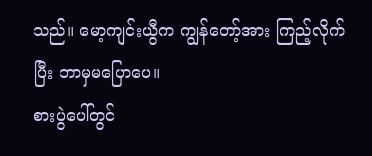သည်။ မော့ကျင်းယွီက ကျွန်တော့်အား ကြည့်လိုက်ပြီး ဘာမှမပြောပေ။
စားပွဲပေါ်တွင်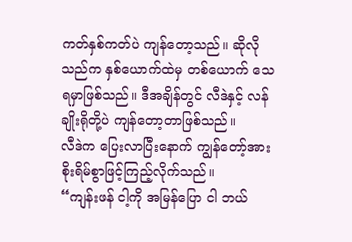ကတ်နှစ်ကတ်ပဲ ကျန်တော့သည်။ ဆိုလိုသည်က နှစ်ယောက်ထဲမှ တစ်ယောက် သေရမှာဖြစ်သည်။ ဒီအချိန်တွင် လီဒဲနှင့် လန်ချိုးရိုတို့ပဲ ကျန်တော့တာဖြစ်သည်။
လီဒဲက ပြေးလာပြီးနောက် ကျွန်တော့်အား စိုးရိမ်စွာဖြင့်ကြည့်လိုက်သည်။
“ကျန်းဖန် ငါ့ကို အမြန်ပြော ငါ ဘယ်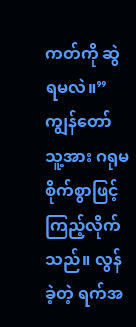ကတ်ကို ဆွဲရမလဲ။”
ကျွန်တော် သူ့အား ဂရုမစိုက်စွာဖြင့် ကြည့်လိုက်သည်။ လွန်ခဲ့တဲ့ ရက်အ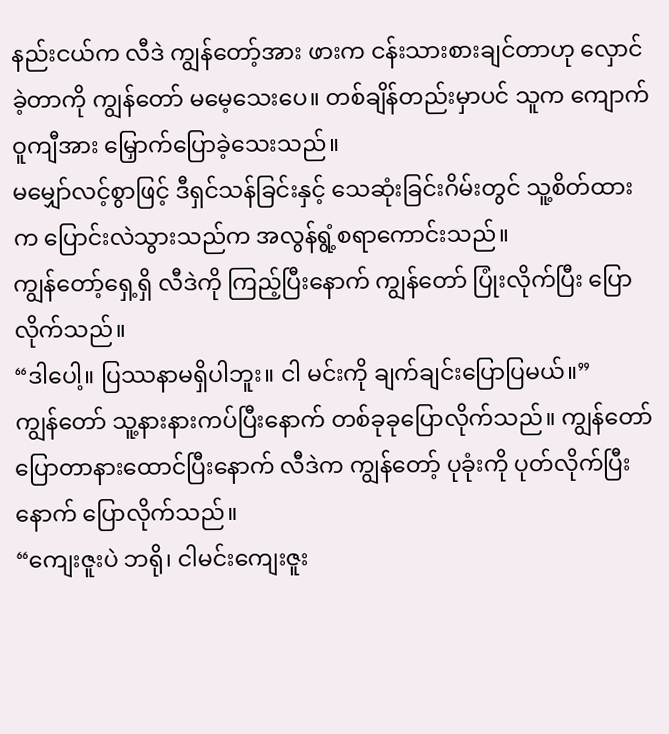နည်းငယ်က လီဒဲ ကျွန်တော့်အား ဖားက ငန်းသားစားချင်တာဟု လှောင်ခဲ့တာကို ကျွန်တော် မမေ့သေးပေ။ တစ်ချိန်တည်းမှာပင် သူက ကျောက်ဝူကျီအား မြှောက်ပြောခဲ့သေးသည်။
မမျှော်လင့်စွာဖြင့် ဒီရှင်သန်ခြင်းနှင့် သေဆုံးခြင်းဂိမ်းတွင် သူ့စိတ်ထားက ပြောင်းလဲသွားသည်က အလွန်ရွံ့စရာကောင်းသည်။
ကျွန်တော့်ရှေ့ရှိ လီဒဲကို ကြည့်ပြီးနောက် ကျွန်တော် ပြုံးလိုက်ပြီး ပြောလိုက်သည်။
“ဒါပေါ့။ ပြဿနာမရှိပါဘူး။ ငါ မင်းကို ချက်ချင်းပြောပြမယ်။”
ကျွန်တော် သူ့နားနားကပ်ပြီးနောက် တစ်ခုခုပြောလိုက်သည်။ ကျွန်တော် ပြောတာနားထောင်ပြီးနောက် လီဒဲက ကျွန်တော့် ပုခုံးကို ပုတ်လိုက်ပြီးနောက် ပြောလိုက်သည်။
“ကျေးဇူးပဲ ဘရို၊ ငါမင်းကျေးဇူး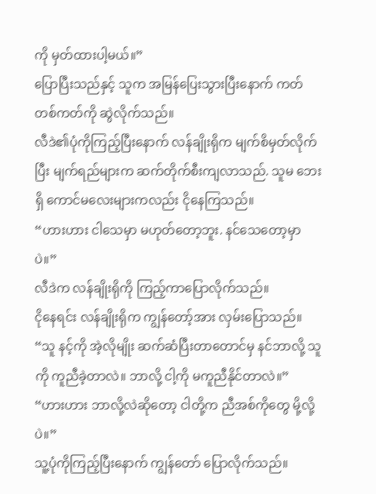ကို မှတ်ထားပါ့မယ်။”
ပြောပြီးသည်နှင့် သူက အမြန်ပြေးသွားပြီးနောက် ကတ်တစ်ကတ်ကို ဆွဲလိုက်သည်။
လီဒဲ၏ပုံကိုကြည့်ပြီးနောက် လန်ချိုးရိုက မျက်စိမှတ်လိုက်ပြီး မျက်ရည်များက ဆက်တိုက်စီးကျလာသည်. သူမ ဘေးရှိ ကောင်မလေးများကလည်း ငိုနေကြသည်။
“ဟားဟား ငါသေမှာ မဟုတ်တော့ဘူး. နင်သေတော့မှာပဲ။”
လီဒဲက လန်ချိုးရိုကို ကြည့်ကာပြောလိုက်သည်။
ငိုနေရင်း လန်ချိုးရိုက ကျွန်တော့်အား လှမ်းပြောသည်။
“သူ နင့်ကို အဲ့လိုမျိုး ဆက်ဆံပြီးတာတောင်မှ နင်ဘာလို့ သူကို ကူညီခဲ့တာလဲ။ ဘာလို့ ငါ့ကို မကူညီနိုင်တာလဲ။”
“ဟားဟား ဘာလို့လဲဆိုတော့ ငါတို့က ညီအစ်ကိုတွေ မို့လို့ပဲ။”
သူ့ပုံကိုကြည့်ပြီးနောက် ကျွန်တော် ပြောလိုက်သည်။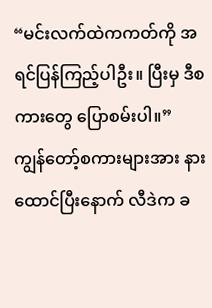“မင်းလက်ထဲကကတ်ကို အရင်ပြန်ကြည့်ပါဦး။ ပြီးမှ ဒီစကားတွေ ပြောစမ်းပါ။”
ကျွန်တော့်စကားများအား နားထောင်ပြီးနောက် လီဒဲက ခ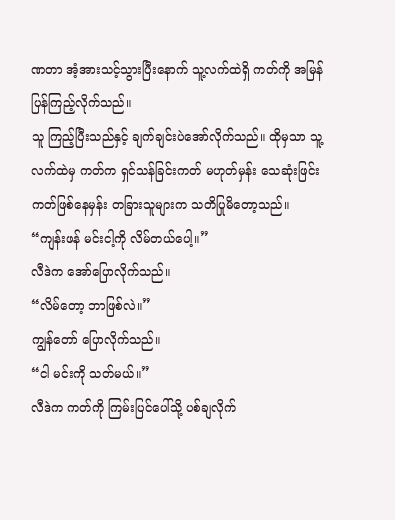ဏတာ အံ့အားသင့်သွားပြီးနောက် သူ့လက်ထဲရှိ ကတ်ကို အမြန်ပြန်ကြည့်လိုက်သည်။
သူ ကြည့်ပြီးသည်နှင့် ချက်ချင်းပဲအော်လိုက်သည်။ ထိုမှသာ သူ့လက်ထဲမှ ကတ်က ရှင်သန်ခြင်းကတ် မဟုတ်မှန်း သေဆုံးဖြင်းကတ်ဖြစ်နေမှန်း တခြားသူများက သတိပြုမိတော့သည်။
“ကျန်းဖန် မင်းငါ့ကို လိမ်တယ်ပေါ့။”
လီဒဲက အော်ပြောလိုက်သည်။
“လိမ်တော့ ဘာဖြစ်လဲ။”
ကျွန်တော် ပြောလိုက်သည်။
“ငါ မင်းကို သတ်မယ်။”
လီဒဲက ကတ်ကို ကြမ်းပြင်ပေါ်သို့ ပစ်ချလိုက်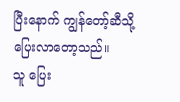ပြီးနောက် ကျွန်တော့်ဆီသို့ ပြေးလာတော့သည်။
သူ ပြေး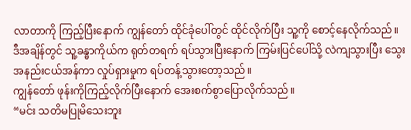လာတာကို ကြည့်ပြီးနောက် ကျွန်တော် ထိုင်ခုံပေါ်တွင် ထိုင်လိုက်ပြီး သူ့ကို စောင့်နေလိုက်သည်။
ဒီအချိန်တွင် သူ့ခန္ဓာကိုယ်က ရုတ်တရက် ရပ်သွားပြီးနောက် ကြမ်းပြင်ပေါ်သို့ လဲကျသွားပြီး သွေးအနည်းငယ်အန်ကာ လှုပ်ရှားမှုက ရပ်တန့်သွားတော့သည်။
ကျွန်တော် ဖုန်းကိုကြည့်လိုက်ပြီးနောက် အေးစက်စွာပြောလိုက်သည်။
“မင်း သတိမပြုမိသေးဘူး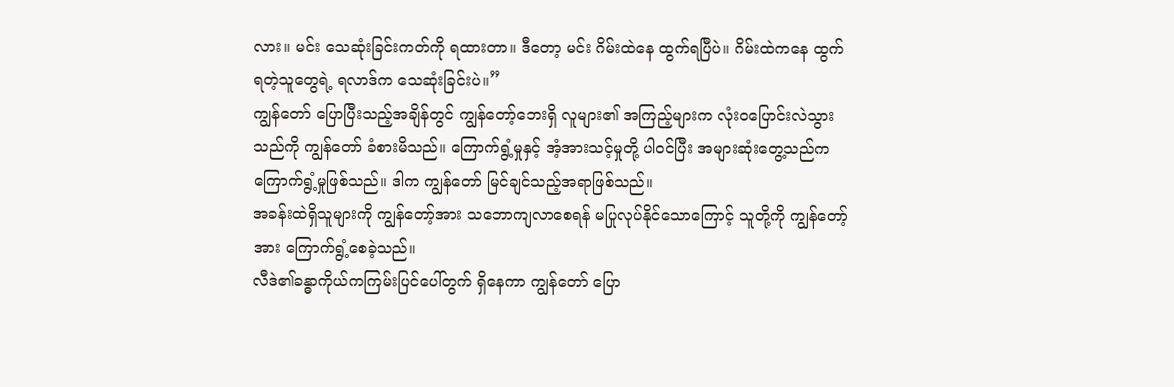လား။ မင်း သေဆုံးခြင်းကတ်ကို ရထားတာ။ ဒီတော့ မင်း ဂိမ်းထဲနေ ထွက်ရပြီပဲ။ ဂိမ်းထဲကနေ ထွက်ရတဲ့သူတွေရဲ့ ရလာဒ်က သေဆုံးခြင်းပဲ။”
ကျွန်တော် ပြောပြီးသည့်အချိန်တွင် ကျွန်တော့်ဘေးရှိ လူများ၏ အကြည့်များက လုံးဝပြောင်းလဲသွားသည်ကို ကျွန်တော် ခံစားမိသည်။ ကြောက်ရွံ့မှုနှင့် အံ့အားသင့်မှုတို့ ပါဝင်ပြီး အများဆုံးတွေ့သည်က ကြောက်ရွံ့မှုဖြစ်သည်။ ဒါက ကျွန်တော် မြင်ချင်သည့်အရာဖြစ်သည်။
အခန်းထဲရှိသူများကို ကျွန်တော့်အား သဘောကျလာစေရန် မပြုလုပ်နိုင်သောကြောင့် သူတို့ကို ကျွန်တော့်အား ကြောက်ရွံ့စေခဲ့သည်။
လီဒဲ၏ခန္ဓာကိုယ်ကကြမ်းပြင်ပေါ်တွက် ရှိနေကာ ကျွန်တော် ပြော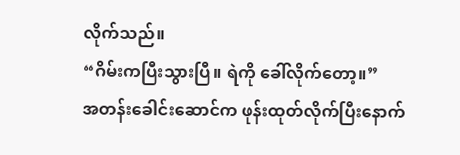လိုက်သည်။
“ဂိမ်းကပြီးသွားပြီ။ ရဲကို ခေါ်လိုက်တော့။”
အတန်းခေါင်းဆောင်က ဖုန်းထုတ်လိုက်ပြီးနောက်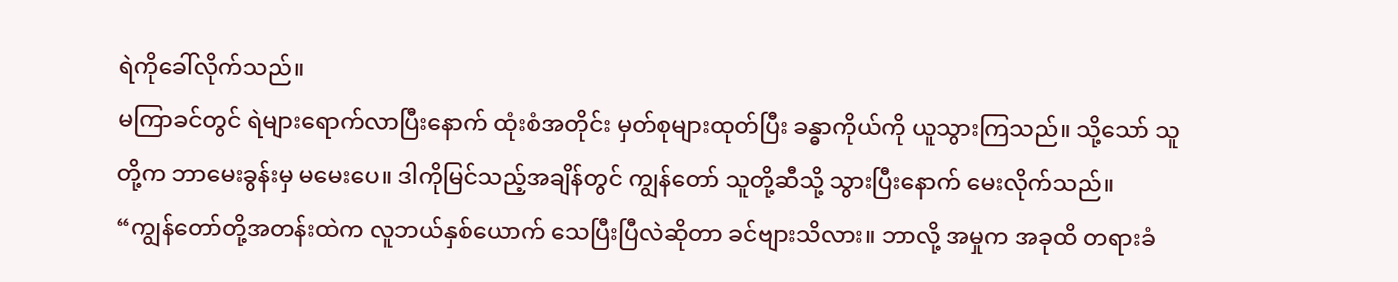ရဲကိုခေါ်လိုက်သည်။
မကြာခင်တွင် ရဲများရောက်လာပြီးနောက် ထုံးစံအတိုင်း မှတ်စုများထုတ်ပြီး ခန္ဓာကိုယ်ကို ယူသွားကြသည်။ သို့သော် သူတို့က ဘာမေးခွန်းမှ မမေးပေ။ ဒါကိုမြင်သည့်အချိန်တွင် ကျွန်တော် သူတို့ဆီသို့ သွားပြီးနောက် မေးလိုက်သည်။
“ကျွန်တော်တို့အတန်းထဲက လူဘယ်နှစ်ယောက် သေပြီးပြီလဲဆိုတာ ခင်ဗျားသိလား။ ဘာလို့ အမှုက အခုထိ တရားခံ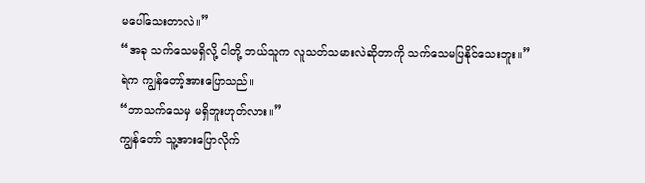မပေါ်သေးတာလဲ။”
“အခု သက်သေမရှိလို့ ငါတို့ ဘယ်သူက လူသတ်သမားလဲဆိုတာကို သက်သေမပြနိုင်သေးဘူး။”
ရဲက ကျွန်တော့်အားပြောသည်။
“ဘာသက်သေမှ မရှိဘူးဟုတ်လား။”
ကျွန်တော် သူ့အားပြောလိုက်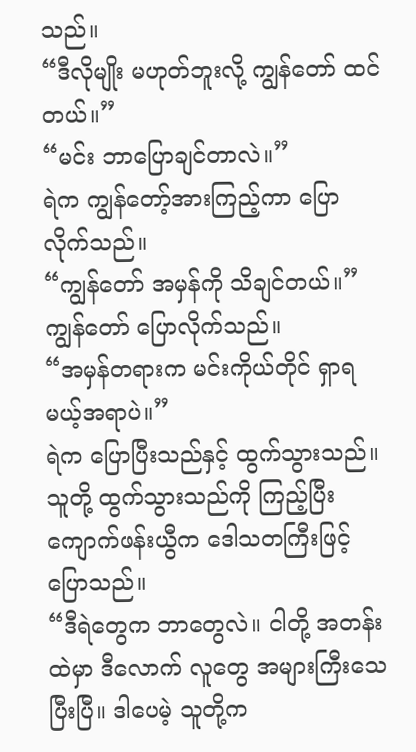သည်။
“ဒီလိုမျိုး မဟုတ်ဘူးလို့ ကျွန်တော် ထင်တယ်။”
“မင်း ဘာပြောချင်တာလဲ။”
ရဲက ကျွန်တော့်အားကြည့်ကာ ပြောလိုက်သည်။
“ကျွန်တော် အမှန်ကို သိချင်တယ်။”
ကျွန်တော် ပြောလိုက်သည်။
“အမှန်တရားက မင်းကိုယ်တိုင် ရှာရမယ့်အရာပဲ။”
ရဲက ပြောပြီးသည်နှင့် ထွက်သွားသည်။
သူတို့ ထွက်သွားသည်ကို ကြည့်ပြီး ကျောက်ဖန်းယွီက ဒေါသတကြီးဖြင့် ပြောသည်။
“ဒီရဲတွေက ဘာတွေလဲ။ ငါတို့ အတန်းထဲမှာ ဒီလောက် လူတွေ အများကြီးသေပြီးပြီ။ ဒါပေမဲ့ သူတို့က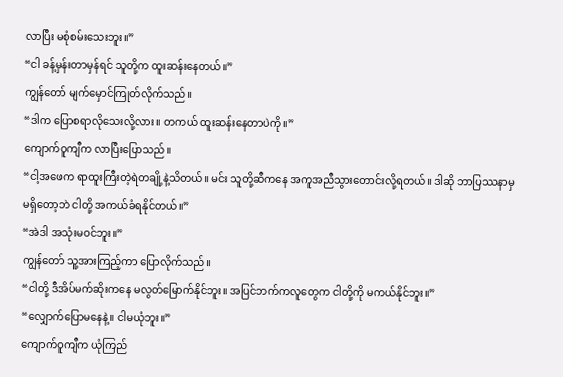လာပြီး မစုံစမ်းသေးဘူး။”
“ငါ ခန့်မှန်းတာမှန်ရင် သူတို့က ထူးဆန်းနေတယ်။”
ကျွန်တော် မျက်မှောင်ကြုတ်လိုက်သည်။
“ဒါက ပြောစရာလိုသေးလို့လား။ တကယ် ထူးဆန်းနေတာပဲကို။”
ကျောက်ဝူကျီက လာပြီးပြောသည်။
“ငါ့အဖေက ရာထူးကြီးတဲ့ရဲတချို့နဲ့သိတယ်။ မင်း သူတို့ဆီကနေ အကူအညီသွားတောင်းလို့ရတယ်။ ဒါဆို ဘာပြဿနာမှ မရှိတော့ဘဲ ငါတို့ အကယ်ခံရနိုင်တယ်။”
“အဲဒါ အသုံးမဝင်ဘူး။”
ကျွန်တော် သူ့အားကြည့်ကာ ပြောလိုက်သည်။
“ငါတို့ ဒီအိပ်မက်ဆိုးကနေ မလွတ်မြောက်နိုင်ဘူး။ အပြင်ဘက်ကလူတွေက ငါတို့ကို မကယ်နိုင်ဘူး။”
“လျှောက်ပြောမနေနဲ့။ ငါမယုံဘူး။”
ကျောက်ဝူကျီက ယုံကြည်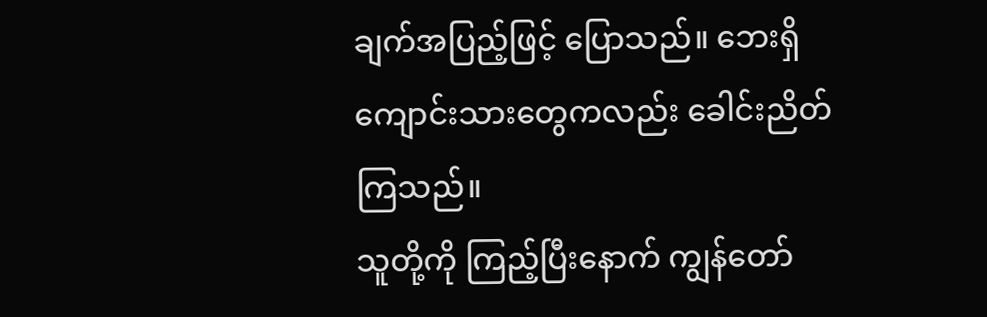ချက်အပြည့်ဖြင့် ပြောသည်။ ဘေးရှိကျောင်းသားတွေကလည်း ခေါင်းညိတ်ကြသည်။
သူတို့ကို ကြည့်ပြီးနောက် ကျွန်တော်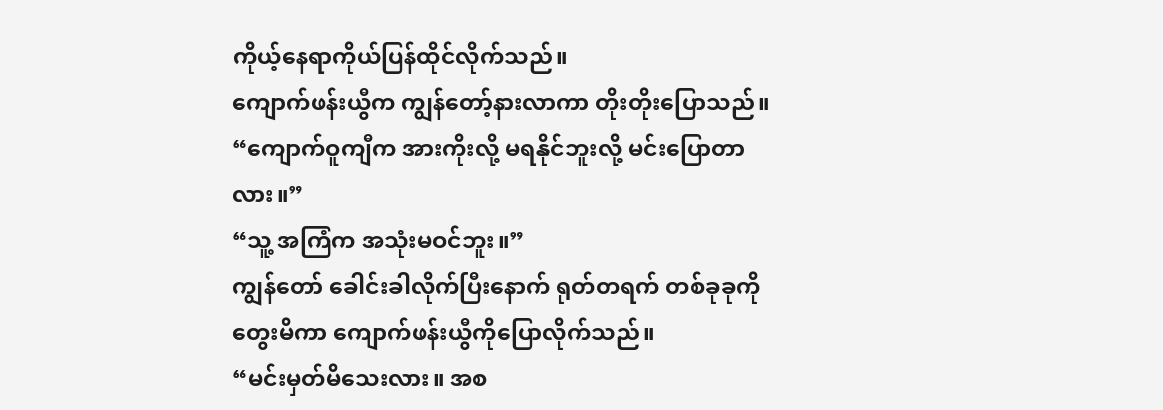ကိုယ့်နေရာကိုယ်ပြန်ထိုင်လိုက်သည်။
ကျောက်ဖန်းယွီက ကျွန်တော့်နားလာကာ တိုးတိုးပြောသည်။
“ကျောက်ဝူကျီက အားကိုးလို့ မရနိုင်ဘူးလို့ မင်းပြောတာလား။”
“သူ့ အကြံက အသုံးမဝင်ဘူး။”
ကျွန်တော် ခေါင်းခါလိုက်ပြီးနောက် ရုတ်တရက် တစ်ခုခုကို တွေးမိကာ ကျောက်ဖန်းယွီကိုပြောလိုက်သည်။
“မင်းမှတ်မိသေးလား။ အစ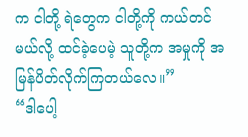က ငါတို့ ရဲတွေက ငါတို့ကို ကယ်တင်မယ်လို့ ထင်ခဲ့ပေမဲ့ သူတို့က အမှုကို အမြန်ပိတ်လိုက်ကြတယ်လေ။”
“ဒါပေါ့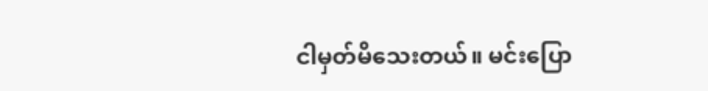ငါမှတ်မိသေးတယ်။ မင်းပြော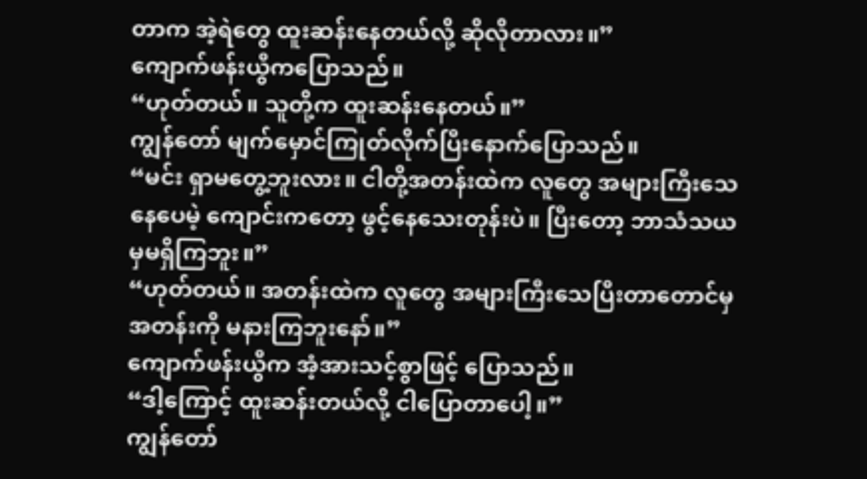တာက အဲ့ရဲတွေ ထူးဆန်းနေတယ်လို့ ဆိုလိုတာလား။”
ကျောက်ဖန်းယွီကပြောသည်။
“ဟုတ်တယ်။ သူတို့က ထူးဆန်းနေတယ်။”
ကျွန်တော် မျက်မှောင်ကြုတ်လိုက်ပြီးနောက်ပြောသည်။
“မင်း ရှာမတွေ့ဘူးလား။ ငါတို့အတန်းထဲက လူတွေ အများကြီးသေနေပေမဲ့ ကျောင်းကတော့ ဖွင့်နေသေးတုန်းပဲ။ ပြီးတော့ ဘာသံသယမှမရှိကြဘူး။”
“ဟုတ်တယ်။ အတန်းထဲက လူတွေ အများကြီးသေပြီးတာတောင်မှ အတန်းကို မနားကြဘူးနော်။”
ကျောက်ဖန်းယွီက အံ့အားသင့်စွာဖြင့် ပြောသည်။
“ဒါ့ကြောင့် ထူးဆန်းတယ်လို့ ငါပြောတာပေါ့။”
ကျွန်တော်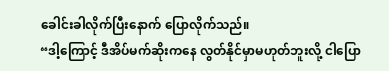ခေါင်းခါလိုက်ပြီးနောက် ပြောလိုက်သည်။
“ဒါ့ကြောင့် ဒီအိပ်မက်ဆိုးကနေ လွတ်နိုင်မှာမဟုတ်ဘူးလို့ ငါပြော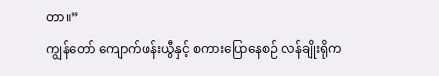တာ။”
ကျွန်တော် ကျောက်ဖန်းယွီနှင့် စကားပြောနေစဉ် လန်ချိုးရိုက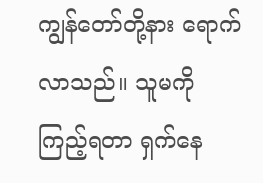ကျွန်တော်တို့နား ရောက်လာသည်။ သူမကို ကြည့်ရတာ ရှက်နေ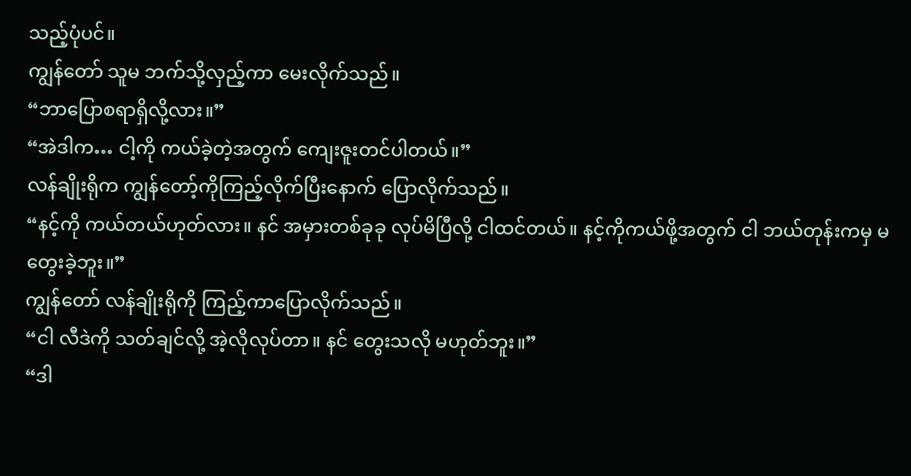သည့်ပုံပင်။
ကျွန်တော် သူမ ဘက်သို့လှည့်ကာ မေးလိုက်သည်။
“ဘာပြောစရာရှိလို့လား။”
“အဲဒါက… ငါ့ကို ကယ်ခဲ့တဲ့အတွက် ကျေးဇူးတင်ပါတယ်။”
လန်ချိုးရိုက ကျွန်တော့်ကိုကြည့်လိုက်ပြီးနောက် ပြောလိုက်သည်။
“နင့်ကို ကယ်တယ်ဟုတ်လား။ နင် အမှားတစ်ခုခု လုပ်မိပြီလို့ ငါထင်တယ်။ နင့်ကိုကယ်ဖို့အတွက် ငါ ဘယ်တုန်းကမှ မတွေးခဲ့ဘူး။”
ကျွန်တော် လန်ချိုးရိုကို ကြည့်ကာပြောလိုက်သည်။
“ငါ လီဒဲကို သတ်ချင်လို့ အဲ့လိုလုပ်တာ။ နင် တွေးသလို မဟုတ်ဘူး။”
“ဒါ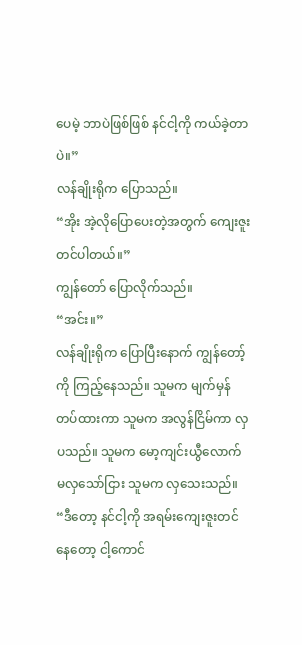ပေမဲ့ ဘာပဲဖြစ်ဖြစ် နင်ငါ့ကို ကယ်ခဲ့တာပဲ။”
လန်ချိုးရိုက ပြောသည်။
“အိုး အဲ့လိုပြောပေးတဲ့အတွက် ကျေးဇူးတင်ပါတယ်။”
ကျွန်တော် ပြောလိုက်သည်။
“အင်း။”
လန်ချိုးရိုက ပြောပြီးနောက် ကျွန်တော့်ကို ကြည့်နေသည်။ သူမက မျက်မှန်တပ်ထားကာ သူမက အလွန်ငြိမ်ကာ လှပသည်။ သူမက မော့ကျင်းယွီလောက် မလှသော်ငြား သူမက လှသေးသည်။
“ဒီတော့ နင်ငါ့ကို အရမ်းကျေးဇူးတင်နေတော့ ငါ့ကောင်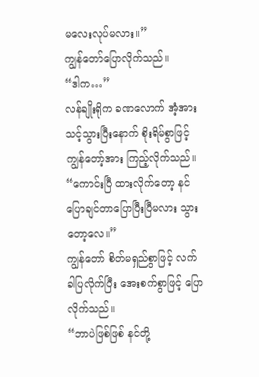မလေးလုပ်မလား။”
ကျွန်တော်ပြောလိုက်သည်။
“ဒါက…”
လန်ချိုးရိုက ခဏလောက် အံ့အားသင့်သွားပြီးနောက် စိုးရိမ်စွာဖြင့် ကျွန်တော့်အား ကြည့်လိုက်သည်။
“ကောင်းပြီ ထားလိုက်တော့ နင် ပြောချင်တာပြောပြီးပြီမလား သွားတော့လေ။”
ကျွန်တော် စိတ်မရှည်စွာဖြင့် လက်ခါပြလိုက်ပြီး အေးစက်စွာဖြင့် ပြောလိုက်သည်။
“ဘာပဲဖြစ်ဖြစ် နင်တို့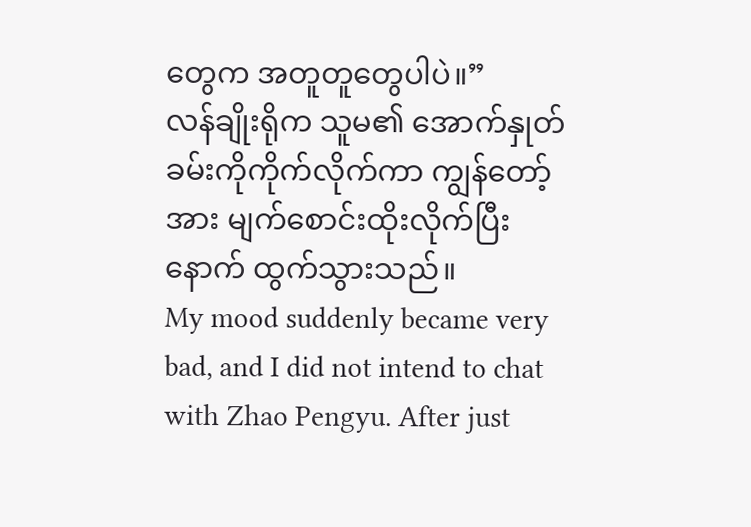တွေက အတူတူတွေပါပဲ။”
လန်ချိုးရိုက သူမ၏ အောက်နှုတ်ခမ်းကိုကိုက်လိုက်ကာ ကျွန်တော့်အား မျက်စောင်းထိုးလိုက်ပြီးနောက် ထွက်သွားသည်။
My mood suddenly became very bad, and I did not intend to chat with Zhao Pengyu. After just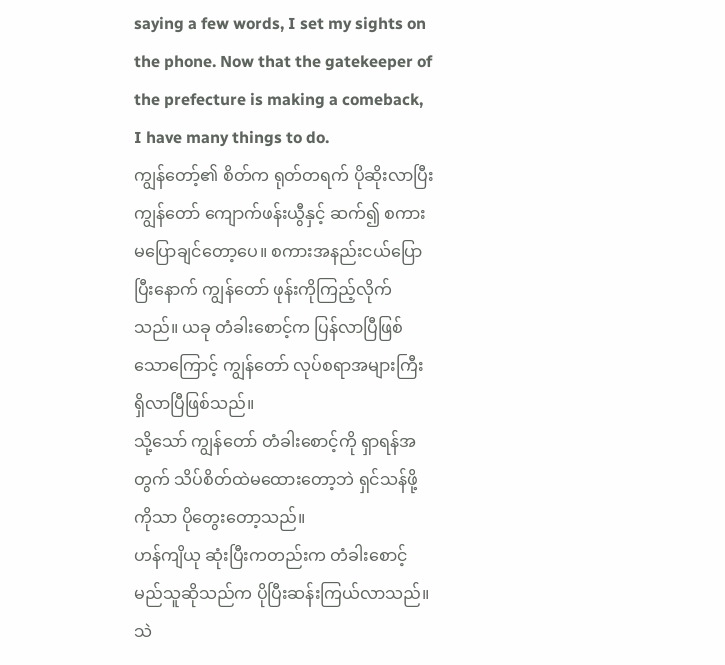saying a few words, I set my sights on the phone. Now that the gatekeeper of the prefecture is making a comeback, I have many things to do.
ကျွန်တော့်၏ စိတ်က ရုတ်တရက် ပိုဆိုးလာပြီး ကျွန်တော် ကျောက်ဖန်းယွီနှင့် ဆက်၍ စကားမပြောချင်တော့ပေ။ စကားအနည်းငယ်ပြောပြီးနောက် ကျွန်တော် ဖုန်းကိုကြည့်လိုက်သည်။ ယခု တံခါးစောင့်က ပြန်လာပြီဖြစ်သောကြောင့် ကျွန်တော် လုပ်စရာအများကြီး ရှိလာပြီဖြစ်သည်။
သို့သော် ကျွန်တော် တံခါးစောင့်ကို ရှာရန်အတွက် သိပ်စိတ်ထဲမထေားတော့ဘဲ ရှင်သန်ဖို့ကိုသာ ပိုတွေးတော့သည်။
ဟန်ကျိယု ဆုံးပြီးကတည်းက တံခါးစောင့် မည်သူဆိုသည်က ပိုပြီးဆန်းကြယ်လာသည်။ သဲ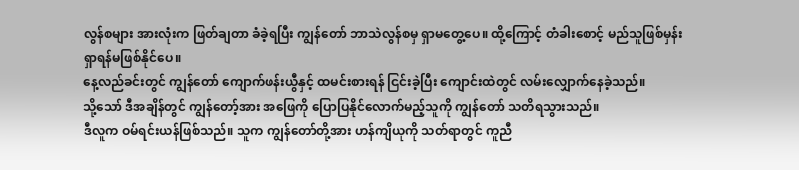လွန်စများ အားလုံးက ဖြတ်ချတာ ခံခဲ့ရပြီး ကျွန်တော် ဘာသဲလွန်စမှ ရှာမတွေ့ပေ။ ထို့ကြောင့် တံခါးစောင့် မည်သူဖြစ်မှန်း ရှာရန်မဖြစ်နိုင်ပေ။
နေ့လည်ခင်းတွင် ကျွန်တော် ကျောက်ဖန်းယွီနှင့် ထမင်းစားရန် ငြင်းခဲ့ပြီး ကျောင်းထဲတွင် လမ်းလျှောက်နေခဲ့သည်။
သို့သော် ဒီအချိန်တွင် ကျွန်တော့်အား အဖြေကို ပြောပြနိုင်လောက်မည့်သူကို ကျွန်တော် သတိရသွားသည်။
ဒီလူက ဝမ်ရင်းယန်ဖြစ်သည်။ သူက ကျွန်တော်တို့အား ဟန်ကျိယုကို သတ်ရာတွင် ကူညီ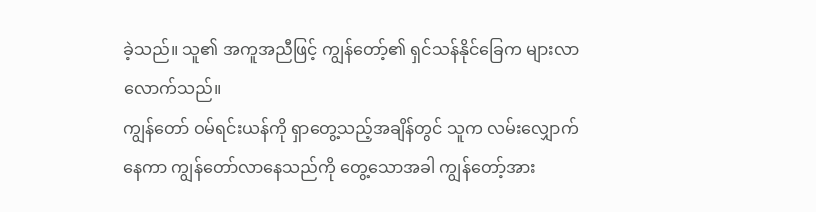ခဲ့သည်။ သူ၏ အကူအညီဖြင့် ကျွန်တော့်၏ ရှင်သန်နိုင်ခြေက များလာလောက်သည်။
ကျွန်တော် ဝမ်ရင်းယန်ကို ရှာတွေ့သည့်အချိန်တွင် သူက လမ်းလျှောက်နေကာ ကျွန်တော်လာနေသည်ကို တွေ့သောအခါ ကျွန်တော့်အား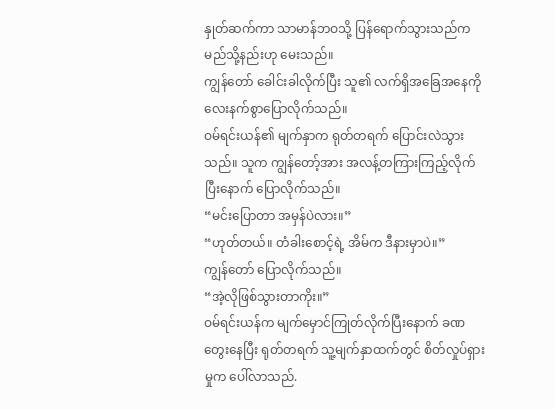နှုတ်ဆက်ကာ သာမာန်ဘဝသို့ ပြန်ရောက်သွားသည်က မည်သို့နည်းဟု မေးသည်။
ကျွန်တော် ခေါင်းခါလိုက်ပြီး သူ၏ လက်ရှိအခြေအနေကို လေးနက်စွာပြောလိုက်သည်။
ဝမ်ရင်းယန်၏ မျက်နှာက ရုတ်တရက် ပြောင်းလဲသွားသည်။ သူက ကျွန်တော့်အား အလန့်တကြားကြည့်လိုက်ပြီးနောက် ပြောလိုက်သည်။
“မင်းပြောတာ အမှန်ပဲလား။”
“ဟုတ်တယ်။ တံခါးစောင့်ရဲ့ အိမ်က ဒီနားမှာပဲ။”
ကျွန်တော် ပြောလိုက်သည်။
“အဲ့လိုဖြစ်သွားတာကိုး။”
ဝမ်ရင်းယန်က မျက်မှောင်ကြုတ်လိုက်ပြီးနောက် ခဏတွေးနေပြီး ရုတ်တရက် သူ့မျက်နှာထက်တွင် စိတ်လှုပ်ရှားမှုက ပေါ်လာသည်.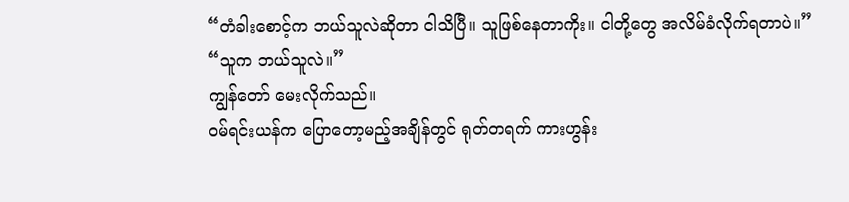“တံခါးစောင့်က ဘယ်သူလဲဆိုတာ ငါသိပြီ။ သူဖြစ်နေတာကိုး။ ငါတို့တွေ အလိမ်ခံလိုက်ရတာပဲ။”
“သူက ဘယ်သူလဲ။”
ကျွန်တော် မေးလိုက်သည်။
ဝမ်ရင်းယန်က ပြောတော့မည့်အချိန်တွင် ရုတ်တရက် ကားဟွန်း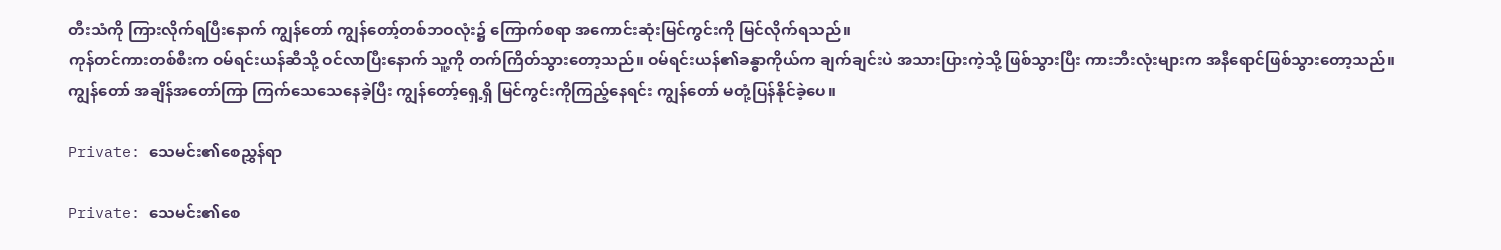တီးသံကို ကြားလိုက်ရပြီးနောက် ကျွန်တော် ကျွန်တော့်တစ်ဘဝလုံး၌ ကြောက်စရာ အကောင်းဆုံးမြင်ကွင်းကို မြင်လိုက်ရသည်။
ကုန်တင်ကားတစ်စီးက ဝမ်ရင်းယန်ဆီသို့ ဝင်လာပြီးနောက် သူ့ကို တက်ကြိတ်သွားတော့သည်။ ဝမ်ရင်းယန်၏ခန္ဓာကိုယ်က ချက်ချင်းပဲ အသားပြားကဲ့သို့ ဖြစ်သွားပြီး ကားဘီးလုံးများက အနီရောင်ဖြစ်သွားတော့သည်။
ကျွန်တော် အချိန်အတော်ကြာ ကြက်သေသေနေခဲ့ပြီး ကျွန်တော့်ရှေ့ရှိ မြင်ကွင်းကိုကြည့်နေရင်း ကျွန်တော် မတုံ့ပြန်နိုင်ခဲ့ပေ။

Private: သေမင်း၏စေညွှန်ရာ

Private: သေမင်း၏စေ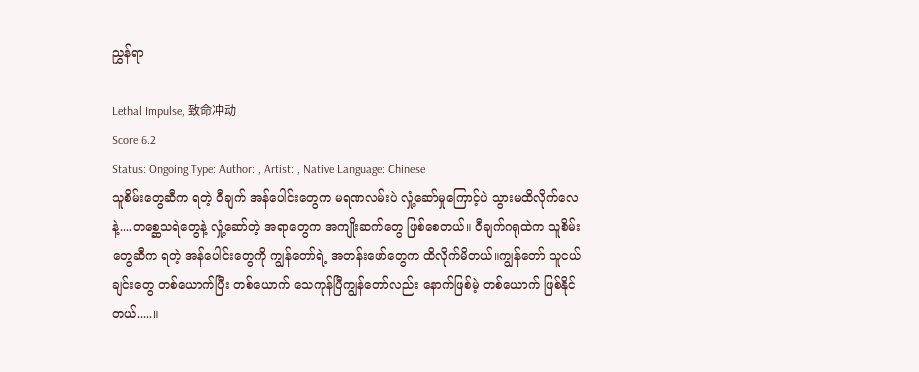ညွှန်ရာ

Lethal Impulse, 致命冲动
Score 6.2
Status: Ongoing Type: Author: , Artist: , Native Language: Chinese
သူစိမ်းတွေဆီက ရတဲ့ ဝီချက် အန်ပေါင်းတွေက မရဏလမ်းပဲ လှုံ့ဆော်မှုကြောင့်ပဲ သွားမထိလိုက်လေနဲ့....တစ္ဆေသရဲတွေနဲ့ လှုံ့ဆော်တဲ့ အရာတွေက အကျိုးဆက်တွေ ဖြစ်စေတယ်။ ဝီချက်ဂရုထဲက သူစိမ်းတွေဆီက ရတဲ့ အန်ပေါင်းတွေကို ကျွန်တော်ရဲ့ အတန်းဖော်တွေက ထိလိုက်မိတယ်။ကျွန်တော် သူငယ်ချင်းတွေ တစ်ယောက်ပြီး တစ်ယောက် သေကုန်ပြီကျွန်တော်လည်း နောက်ဖြစ်မဲ့ တစ်ယောက် ဖြစ်နိုင်တယ်.....။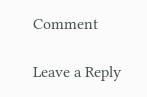Comment

Leave a Reply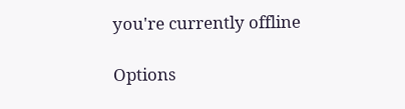you're currently offline

Options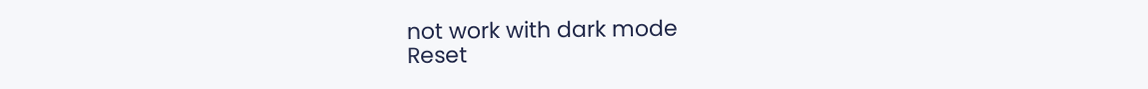not work with dark mode
Reset